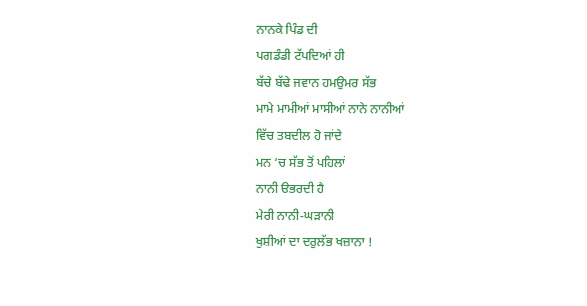ਨਾਨਕੇ ਪਿੰਡ ਦੀ
ਪਗਡੰਡੀ ਟੱਪਦਿਆਂ ਹੀ
ਬੱਚੇ ਬੱਢੇ ਜਵਾਨ ਹਮਉਮਰ ਸੱਭ
ਮਾਮੇ ਮਾਮੀਆਂ ਮਾਸੀਆਂ ਨਾਨੇ ਨਾਨੀਆਂ
ਵਿੱਚ ਤਬਦੀਲ ਹੋ ਜਾਂਦੇ
ਮਨ ‘ਚ ਸੱਭ ਤੋਂ ਪਹਿਲਾਂ
ਨਾਨੀ ੳਭਰਦੀ ਹੈ
ਮੇਰੀ ਨਾਨੀ-ਘੜਾਨੀ
ਖੁਸ਼ੀਆਂ ਦਾ ਦਰੁਲੱਭ ਖਜ਼ਾਨਾ !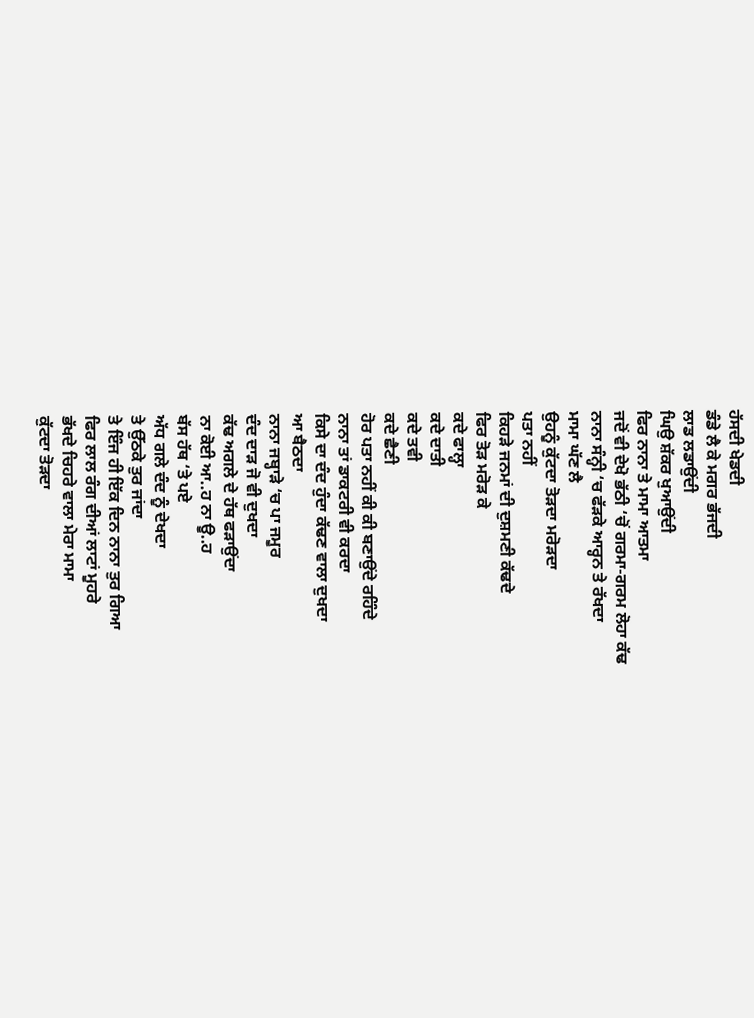ਹੱਸਦੀ ਖੇਡਦੀ
ਡੰਡੇ ਲੈ ਕੇ ਮਗਰ ਭੱਜਦੀ
ਲਾਡ ਲਡਾਉਂਦੀ
ਘਿਉ ਸ਼ੱਕਰ ਖੁਆਉਂਦੀ
ਫਿਰ ਨਾਨਾ ਤੇ ਮਾਮਾ ਆਤਮਾ
ਜਦੋਂ ਵੀ ਦੇਖੋ ਭੱਠੀ ‘ਚੋਂ ਗਰਮਾ-ਗਰਮ ਲੋਹਾ ਕੱਢ
ਨਾਨਾ ਸੰਨ੍ਹੀ ‘ਚ ਫੱੜਕੇ ਆਰ੍ਹਨ ਤੇ ਰੱਖਦਾ
ਮਾਮਾ ਘੱਣ ਲੈ
ਉਹਨੂੰ ਕੁੱਟਦਾ ਤੋੜਦਾ ਮਰੋੜਦਾ
ਪਤਾ ਨਹੀਂ
ਕਿਹੜੇ ਜਨਮਾਂ ਦੀ ਦੁਸ਼ਮਣੀ ਕੱਢਦੇ
ਫਿਰ ਤੋੜ ਮਰੋੜ ਕੇ
ਕਦੇ ਫਾਲ੍ਹਾ
ਕਦੇ ਦਾਤੀ
ਕਦੇ ਤਵੀ
ਕਦੇ ਛੈਣੀ
ਹੋਰ ਪਤਾ ਨਹੀਂ ਕੀ ਕੀ ਬਣਾਉਂਦੇ ਰਹਿੰਦੇ
ਨਾਨਾ ਤਾਂ ਡਾਕਟਰੀ ਵੀ ਕਰਦਾ
ਕਿਸੇ ਦਾ ਦੰਦ ਹੁੰਦਾ ਕੱਢਣ ਵਾਲਾ ਦੁਖਦਾ
ਆ ਬੈਠਦਾ
ਨਾਨਾ ਜਬ੍ਹਾੜੇ ‘ਚ ਪਾ ਜਮੂਰ
ਦੰਦ ਦਾੜ ਜੋ ਵੀ ਦੁਖਦਾ
ਕੱਢ ਅਗਲੇ ਦੇ ਹੱਥ ਫੜਾਉਂਦਾ
ਨਾ ਕੋਈ ਆ..ਹ ਨਾ ਊ..ਹ
ਬੱਸ ਹੱਥ ‘ਤੇ ਪਏ
ਅੱਧ ਗਲੇ ਦੰਦ ਨੂੰ ਦੇਖਦਾ
ਤੇ ਉੱਠਕੇ ਤੁਰ ਜਾਂਦਾ
ਤੇ ਇੰਜ ਹੀ ਇੱਕ ਦਿਨ ਨਾਨਾ ਤੁਰ ਗਿਆ
ਫਿਰ ਲਾਲ ਰੰਗ ਦੀਆਂ ਲਾਟਾਂ ਮੂਹਰੇ
ਭੱਖਦੇ ਚਿਹਰੇ ਵਾਲਾ ਮੇਰਾ ਮਾਮਾ
ਕੁੱਟਦਾ ਤੋੜਦਾ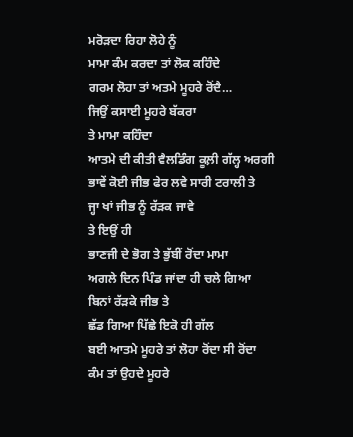ਮਰੋੜਦਾ ਰਿਹਾ ਲੋਹੇ ਨੂੰ
ਮਾਮਾ ਕੰਮ ਕਰਦਾ ਤਾਂ ਲੋਕ ਕਹਿੰਦੇ
ਗਰਮ ਲੋਹਾ ਤਾਂ ਅਤਮੇ ਮੂਹਰੇ ਰੋਂਦੈ…
ਜਿਉਂ ਕਸਾਈ ਮੂਹਰੇ ਬੱਕਰਾ
ਤੇ ਮਾਮਾ ਕਹਿੰਦਾ
ਆਤਮੇ ਦੀ ਕੀਤੀ ਵੈਲਡਿੰਗ ਕੂਲ਼ੀ ਗੱਲ੍ਹ ਅਰਗੀ
ਭਾਵੇਂ ਕੋਈ ਜੀਭ ਫੇਰ ਲਵੇ ਸਾਰੀ ਟਰਾਲੀ ਤੇ
ਜ੍ਹਾ ਖਾਂ ਜੀਭ ਨੂੰ ਰੱੜਕ ਜਾਵੇ
ਤੇ ਇਉਂ ਹੀ
ਭਾਣਜੀ ਦੇ ਭੋਗ ਤੇ ਭੁੱਬੀਂ ਰੋਂਦਾ ਮਾਮਾ
ਅਗਲੇ ਦਿਨ ਪਿੰਡ ਜਾਂਦਾ ਹੀ ਚਲੇ ਗਿਆ
ਬਿਨਾਂ ਰੱੜਕੇ ਜੀਭ ਤੇ
ਛੱਡ ਗਿਆ ਪਿੱਛੇ ਇਕੋ ਹੀ ਗੱਲ
ਬਈ ਆਤਮੇ ਮੂਹਰੇ ਤਾਂ ਲੋਹਾ ਰੋਂਦਾ ਸੀ ਰੋਂਦਾ
ਕੰਮ ਤਾਂ ਉਹਦੇ ਮੂਹਰੇ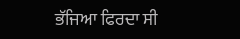ਭੱਜਿਆ ਫਿਰਦਾ ਸੀ